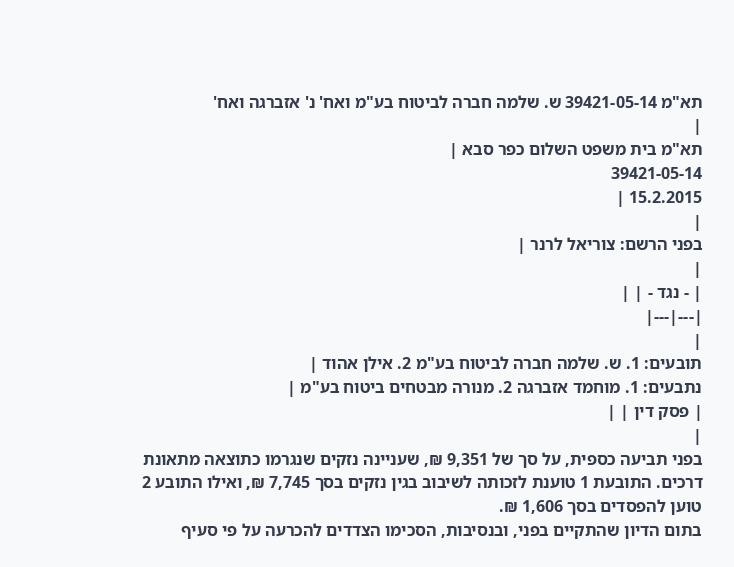תא"מ 39421-05-14 ש. שלמה חברה לביטוח בע"מ ואח' נ' אזברגה ואח'
|
תא"מ בית משפט השלום כפר סבא |
39421-05-14
15.2.2015 |
|
בפני הרשם: צוריאל לרנר |
|
| - נגד - | |
|---|---|
|
תובעים: 1. ש. שלמה חברה לביטוח בע"מ 2. אילן אהוד |
נתבעים: 1. מוחמד אזברגה 2. מנורה מבטחים ביטוח בע"מ |
| פסק דין | |
|
בפני תביעה כספית, על סך של 9,351 ₪, שעניינה נזקים שנגרמו כתוצאה מתאונת דרכים. התובעת 1 טוענת לזכותה לשיבוב בגין נזקים בסך 7,745 ₪, ואילו התובע 2 טוען להפסדים בסך 1,606 ₪.
בתום הדיון שהתקיים בפני, ובנסיבות, הסכימו הצדדים להכרעה על פי סעיף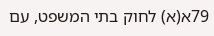79א(א) לחוק בתי המשפט, עם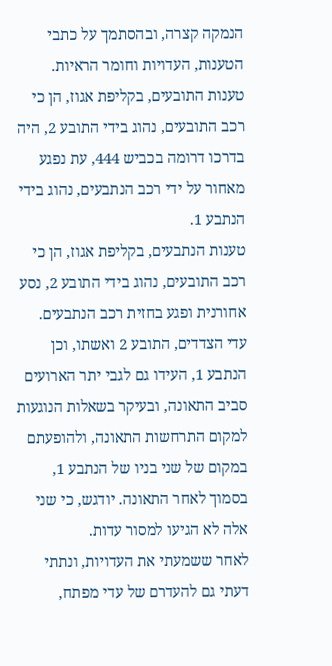הנמקה קצרה, ובהסתמך על כתבי הטענות, העדויות וחומר הראיות.
טענות התובעים, בקליפת אגוז, הן כי רכב התובעים, נהוג בידי התובע 2, היה בדרכו דרומה בכביש 444, עת נפגע מאחור על ידי רכב הנתבעים, נהוג בידי הנתבע 1.
טענות הנתבעים, בקליפת אגוז, הן כי רכב התובעים, נהוג בידי התובע 2, נסע אחורנית ופגע בחזית רכב הנתבעים.
עדי הצדדים, התובע 2 ואשתו, וכן הנתבע 1, העידו גם לגבי יתר הארועים סביב התאונה, ובעיקר בשאלות הנוגעות למקום התרחשות התאונה, ולהופעתם במקום של שני בניו של הנתבע 1, בסמוך לאחר התאונה. יודגש, כי שני אלה לא הגיעו למסור עדות.
לאחר ששמעתי את העדויות, ונתתי דעתי גם להעדרם של עדי מפתח,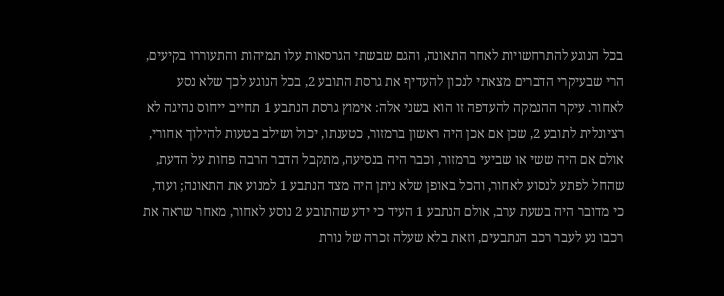בכל הנוגע להתרחשויות לאחר התאונה, והגם שבשתי הגרסאות עלו תמיהות והתעוררו בקיעים, הרי שבעיקרי הדברים מצאתי לנכון להעדיף את גרסת התובע 2, בכל הנוגע לכך שלא נסע לאחור. עיקר ההנמקה להעדפה זו הוא בשני אלה: אימוץ גרסת הנתבע 1 תחייב ייחוס נהיגה לא רציונלית לתובע 2, שכן אם אכן היה ראשון ברמזור, כטענתו, יכול ושילב בטעות להילוך אחורי, אולם אם היה ששי או שביעי ברמזור, וכבר היה בנסיעה, מתקבל הדבר הרבה פחות על הדעת, שהחל לפתע לנסוע לאחור, והכל באופן שלא ניתן היה מצד הנתבע 1 למנוע את התאונה; ועוד, כי מדובר היה בשעת ערב, אולם הנתבע 1 העיד כי ידע שהתובע 2 נוסע לאחור, מאחר שראה את רכבו נע לעבר רכב הנתבעים, וזאת בלא שעלה זכרה של נורת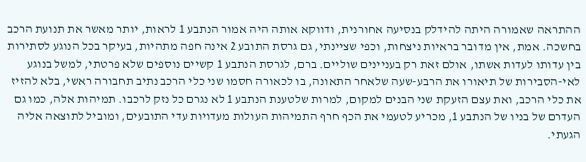ההתראה שאמורה היתה להידלק בנסיעה אחורנית, ודווקא אותה היה אמור הנתבע 1 לראות, יותר מאשר את תנועת הרכב בחשכה. אמת, אין מדובר בראיות ניצחות, וכפי שציינתי, גם גרסת התובע 2 אינה חפה מתהיות, בעיקר בכל הנוגע לסתירות בין עדותו לעדות אשתו, אולם זאת רק בעניינים שוליים. ברם, לגרסת הנתבע 1 קשיים נוספים שלא פרטתי, למשל בנוגע לאי-הסבירות של תיאורו את הרבע-שעה שלאחר התאונה, בו לכאורה חסמו שני כלי הרכב נתיב תחבורה ראשי, בלא להזיז את כלי הרכב, ואת עצם הזעקת שני הבנים למקום, למרות שלטענת הנתבע 1 לא נגרם כל נזק לרכבו. תמיהות אלה, כמו גם העדרם של בניו של הנתבע 1, מכריע לטעמי את הכף חרף התמיהות העולות מעדויות עדי התובעים, ומוביל לתוצאה אליה הגעתי.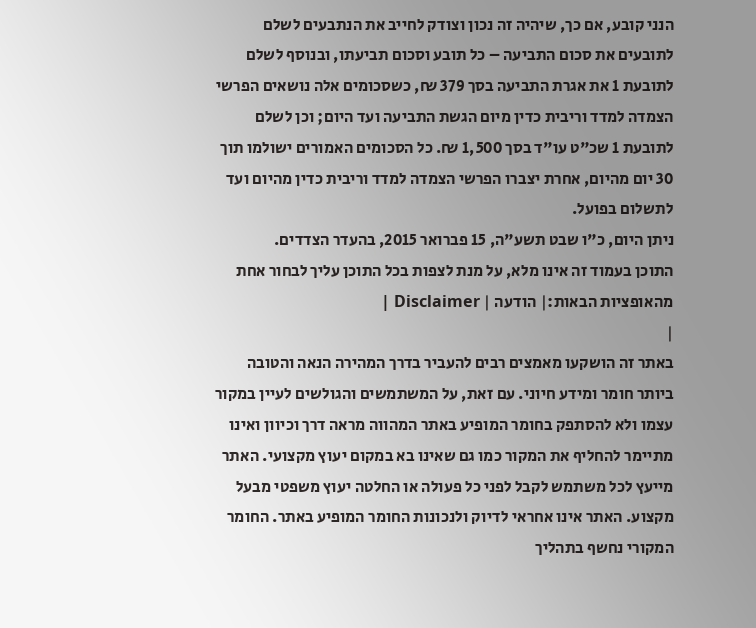הנני קובע, אם כך, שיהיה זה נכון וצודק לחייב את הנתבעים לשלם לתובעים את סכום התביעה – כל תובע וסכום תביעתו, ובנוסף לשלם לתובעת 1 את אגרת התביעה בסך 379 ₪, כשסכומים אלה נושאים הפרשי הצמדה למדד וריבית כדין מיום הגשת התביעה ועד היום; וכן לשלם לתובעת 1 שכ"ט עו"ד בסך 1,500 ₪. כל הסכומים האמורים ישולמו תוך 30 יום מהיום, אחרת יצברו הפרשי הצמדה למדד וריבית כדין מהיום ועד לתשלום בפועל.
ניתן היום, כ"ו שבט תשע"ה, 15 פברואר 2015, בהעדר הצדדים.
התוכן בעמוד זה אינו מלא, על מנת לצפות בכל התוכן עליך לבחור אחת מהאופציות הבאות:| הודעה | Disclaimer |
|
באתר זה הושקעו מאמצים רבים להעביר בדרך המהירה הנאה והטובה ביותר חומר ומידע חיוני. עם זאת, על המשתמשים והגולשים לעיין במקור עצמו ולא להסתפק בחומר המופיע באתר המהווה מראה דרך וכיוון ואינו מתיימר להחליף את המקור כמו גם שאינו בא במקום יעוץ מקצועי. האתר מייעץ לכל משתמש לקבל לפני כל פעולה או החלטה יעוץ משפטי מבעל מקצוע. האתר אינו אחראי לדיוק ולנכונות החומר המופיע באתר. החומר המקורי נחשף בתהליך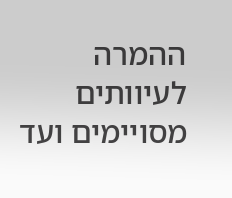ההמרה לעיוותים מסויימים ועד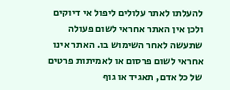להעלתו לאתר עלולים ליפול אי דיוקים ולכן אין האתר אחראי לשום פעולה שתעשה לאחר השימוש בו. האתר אינו אחראי לשום פרסום או לאמיתות פרטים של כל אדם, תאגיד או גוף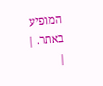המופיע באתר. |
|